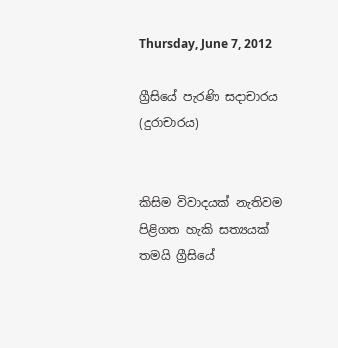Thursday, June 7, 2012

ග්‍රීසියේ පැරණි සදාචාරය (දුරාචාරය)


කිසිම විවාදයක් නැතිවම පිළිගත හැකි සත්‍යයක් තමයි ග්‍රීසියේ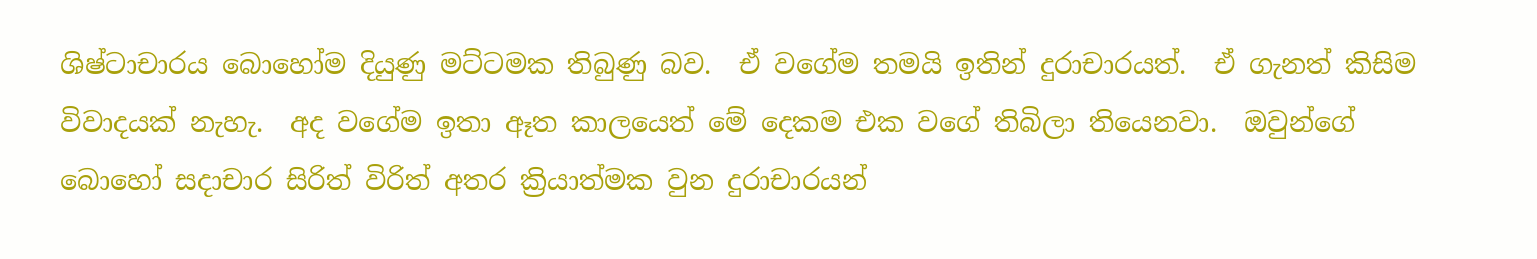ශිෂ්ටාචාරය බොහෝම දියුණු මට්ටමක තිබුණු බව.  ඒ වගේම තමයි ඉතින් දුරාචාරයත්.  ඒ ගැනත් කිසිම විවාදයක් නැහැ.  අද වගේම ඉතා ඈත කාලයෙත් මේ දෙකම එක වගේ තිබිලා තියෙනවා.  ඔවුන්ගේ බොහෝ සදාචාර සිරිත් විරිත් අතර ක්‍රියාත්මක වුන දුරාචාරයන්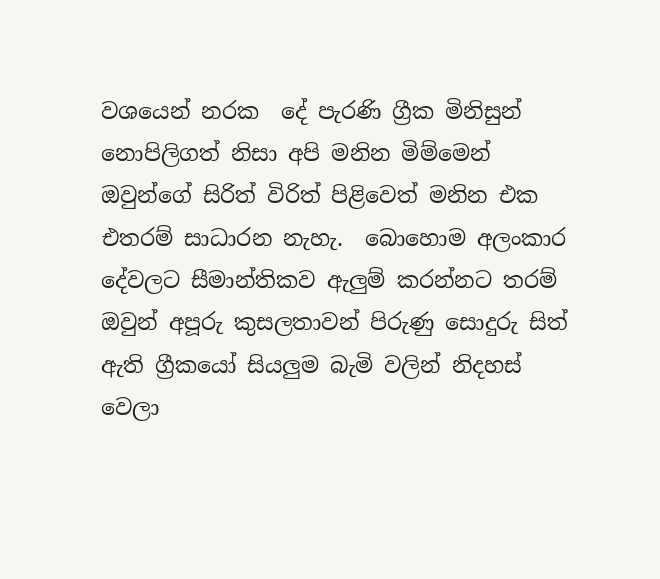වශයෙන් නරක  දේ පැරණි ග්‍රීක මිනිසුන් නොපිලිගත් නිසා අපි මනින මිම්මෙන් ඔවුන්ගේ සිරිත් විරිත් පිළිවෙත් මනින එක එතරම් සාධාරන නැහැ.  බොහොම අලංකාර දේවලට සීමාන්තිකව ඇලුම් කරන්නට තරම් ඔවුන් අපූරු කුසලතාවන් පිරුණු සොදුරු සිත් ඇති ග්‍රීකයෝ සියලුම බැමි වලින් නිදහස් වෙලා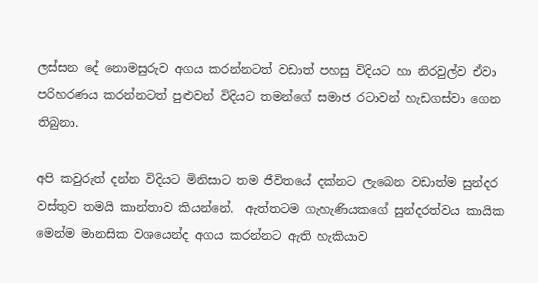ලස්සන දේ නොමසුරුව අගය කරන්නටත් වඩාත් පහසු විදියට හා නිරවුල්ව ඒවා පරිහරණය කරන්නටත් පුළුවන් විදියට තමන්ගේ සමාජ රටාවන් හැඩගස්වා ගෙන තිබුනා.

අපි කවුරුත් දන්න විදියට මිනිසාට තම ජීවිතයේ දක්නට ලැබෙන වඩාත්ම සුන්දර වස්තුව තමයි කාන්තාව කියන්නේ.  ඇත්තටම ගැහැණියකගේ සුන්දරත්වය කායික මෙන්ම මානසික වශයෙන්ද අගය කරන්නට ඇති හැකියාව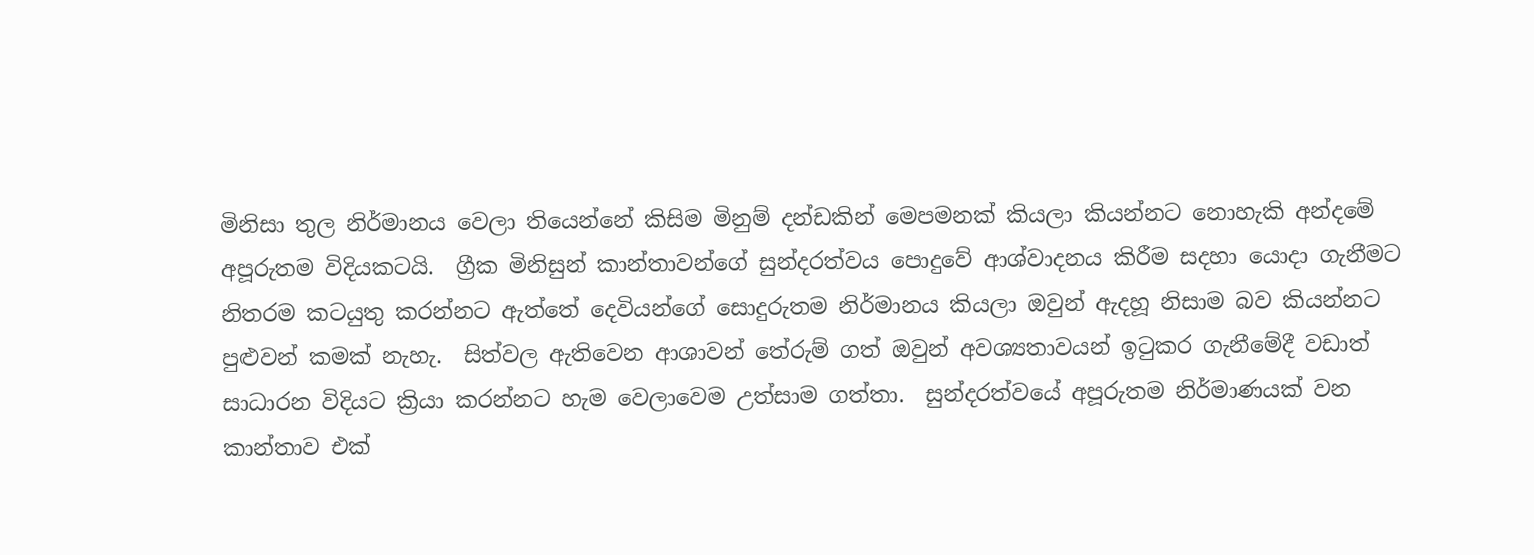මිනිසා තුල නිර්මානය වෙලා තියෙන්නේ කිසිම මිනුම් දන්ඩකින් මෙපමනක් කියලා කියන්නට නොහැකි අන්දමේ අපූරුතම විදියකටයි.  ග්‍රීක මිනිසුන් කාන්තාවන්ගේ සුන්දරත්වය පොදුවේ ආශ්වාදනය කිරීම සදහා යොදා ගැනීමට නිතරම කටයුතු කරන්නට ඇත්තේ දෙවියන්ගේ සොදුරුතම නිර්මානය කියලා ඔවුන් ඇදහූ නිසාම බව කියන්නට පුළුවන් කමක් නැහැ.  සිත්වල ඇතිවෙන ආශාවන් තේරුම් ගත් ඔවුන් අවශ්‍යතාවයන් ඉටුකර ගැනීමේදී වඩාත් සාධාරන විදියට ක්‍රියා කරන්නට හැම වෙලාවෙම උත්සාම ගත්තා.  සුන්දරත්වයේ අපූරුතම නිර්මාණයක් වන කාන්තාව එක්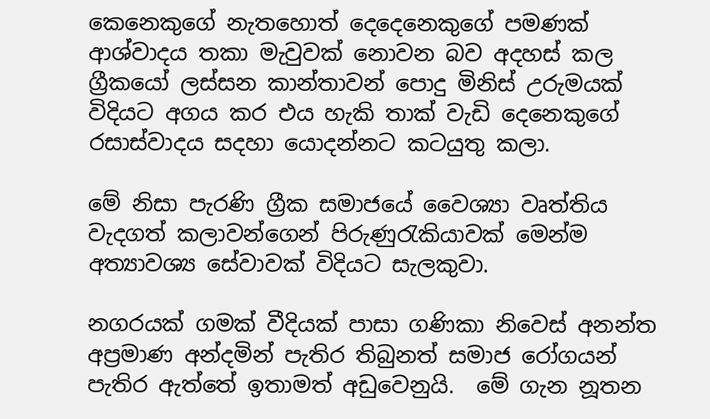කෙනෙකුගේ නැතහොත් දෙදෙනෙකුගේ පමණක් ආශ්වාදය තකා මැවුවක් නොවන බව අදහස් කල ග්‍රීකයෝ ලස්සන කාන්තාවන් පොදු මිනිස් උරුමයක් විදියට අගය කර එය හැකි තාක් වැඩි දෙනෙකුගේ රසාස්වාදය සදහා යොදන්නට කටයුතු කලා.

මේ නිසා පැරණි ග්‍රීක සමාජයේ වෛශ්‍යා වෘත්තිය වැදගත් කලාවන්ගෙන් පිරුණුරැකියාවක් මෙන්ම අත්‍යාවශ්‍ය සේවාවක් විදියට සැලකුවා.

නගරයක් ගමක් වීදියක් පාසා ගණිකා නිවෙස් අනන්ත අප්‍රමාණ අන්දමින් පැතිර තිබුනත් සමාජ රෝගයන් පැතිර ඇත්තේ ඉතාමත් අඩුවෙනුයි.  මේ ගැන නූතන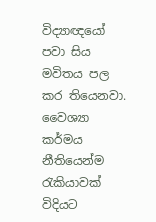විද්‍යාඥයෝ පවා සිය මවිතය පල කර තියෙනවා.  වෛශ්‍යා කර්මය නීතියෙන්ම රැකියාවක් විදියට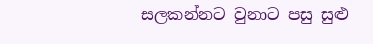සලකන්නට වුනාට පසු සුළු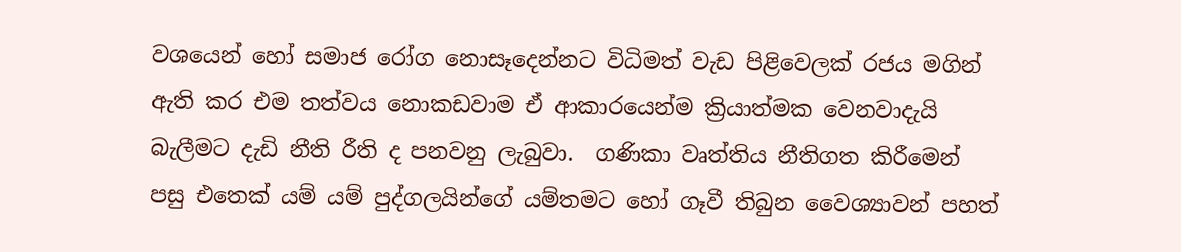වශයෙන් හෝ සමාජ රෝග නොසෑදෙන්නට විධිමත් වැඩ පිළිවෙලක් රජය මගින් ඇති කර එම තත්වය නොකඩවාම ඒ ආකාරයෙන්ම ක්‍රියාත්මක වෙනවාදැයි බැලීමට දැඩි නීති රීති ද පනවනු ලැබුවා.  ගණිකා වෘත්තිය නීතිගත කිරීමෙන් පසු එතෙක් යම් යම් පුද්ගලයින්ගේ යම්තමට හෝ ගෑවී තිබුන වෛශ්‍යාවන් පහත්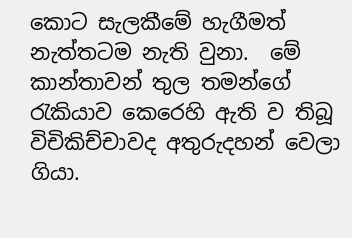කොට සැලකීමේ හැගීමත් නැත්තටම නැති වුනා.  මේ කාන්තාවන් තුල තමන්ගේ රැකියාව කෙරෙහි ඇති ව තිබූ විචිකිච්චාවද අතුරුදහන් වෙලා ගියා.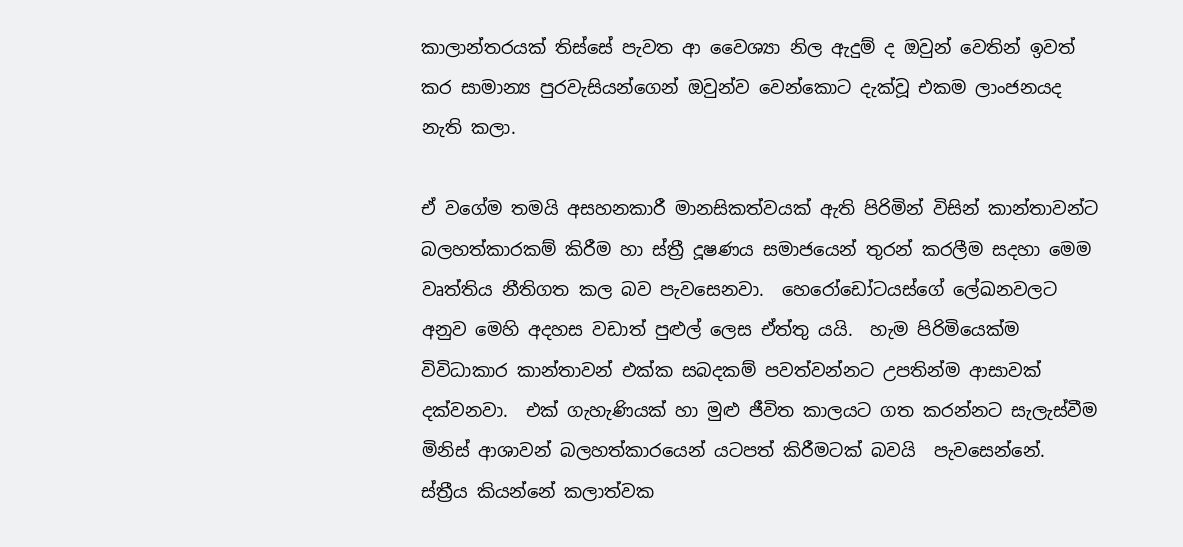කාලාන්තරයක් තිස්සේ පැවත ආ වෛශ්‍යා නිල ඇදුම් ද ඔවුන් වෙතින් ඉවත් කර සාමාන්‍ය පුරවැසියන්ගෙන් ඔවුන්ව වෙන්කොට දැක්වූ එකම ලාංජනයද නැති කලා.

ඒ වගේම තමයි අසහනකාරී මානසිකත්වයක් ඇති පිරිමින් විසින් කාන්තාවන්ට බලහත්කාරකම් කිරීම හා ස්ත්‍රී දූෂණය සමාජයෙන් තුරන් කරලීම සදහා මෙම වෘත්තිය නීතිගත කල බව පැවසෙනවා.  හෙරෝඩෝටයස්ගේ ලේඛනවලට අනුව මෙහි අදහස වඩාත් පුළුල් ලෙස ඒත්තු යයි.  හැම පිරිමියෙක්ම විවිධාකාර කාන්තාවන් එක්ක සබදකම් පවත්වන්නට උපතින්ම ආසාවක් දක්වනවා.  එක් ගැහැණියක් හා මුළු ජීවිත කාලයට ගත කරන්නට සැලැස්වීම මිනිස් ආශාවන් බලහත්කාරයෙන් යටපත් කිරීමටක් බවයි  පැවසෙන්නේ.  ස්ත්‍රීය කියන්නේ කලාත්වක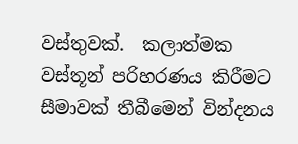වස්තුවක්.  කලාත්මක වස්තූන් පරිහරණය කිරීමට සීමාවක් තීබීමෙන් වින්දනය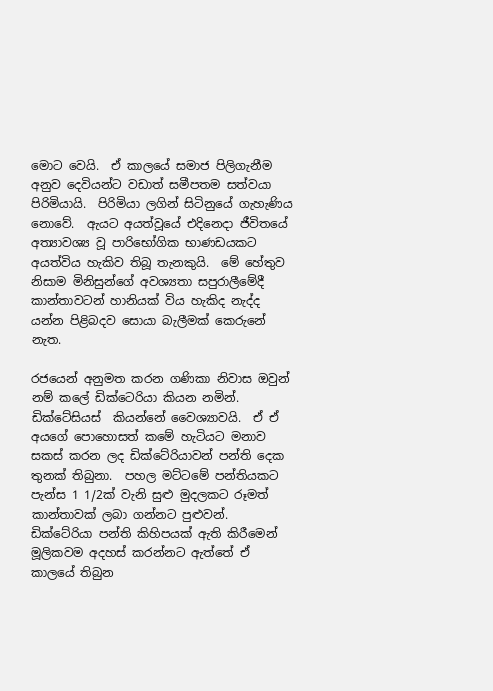මොට වෙයි.  ඒ කාලයේ සමාජ පිලිගැනීම අනුව දෙවියන්ට වඩාත් සමීපතම සත්වයා පිරිමියායි.  පිරිමියා ලගින් සිටිනුයේ ගැහැණිය නොවේ.  ඇයට අයත්වූයේ එදිනෙදා ජීවිතයේ අත්‍යාවශ්‍ය වූ පාරිභෝගික භාණඩයකට අයත්විය හැකිව තිබූ තැනකුයි.  මේ හේතුව නිසාම මිනිසුන්ගේ අවශ්‍යතා සපුරාලීමේදී කාන්තාවටන් හානියක් විය හැකිද නැද්ද යන්න පිළිබදව සොයා බැලීමක් කෙරුනේ නැත.

රජයෙන් අනුමත කරන ගණිකා නිවාස ඔවුන් නම් කලේ ඩික්ටෙරියා කියන නමින්. ඩික්ටේසියස්  කියන්නේ වෛශ්‍යාවයි.  ඒ ඒ අයගේ පොහොසත් කමේ හැටියට මනාව සකස් කරන ලද ඩික්ටේරියාවන් පන්ති දෙක තුනක් තිබුනා.  පහල මට්ටමේ පන්තියකට පැන්ස 1 1/2ක් වැනි සුළු මුදලකට රූමත් කාන්තාවක් ලබා ගන්නට පුළුවන්.  ඩික්ටේරියා පන්ති කිහිපයක් ඇති කිරීමෙන් මූලිකවම අදහස් කරන්නට ඇත්තේ ඒ කාලයේ තිබුන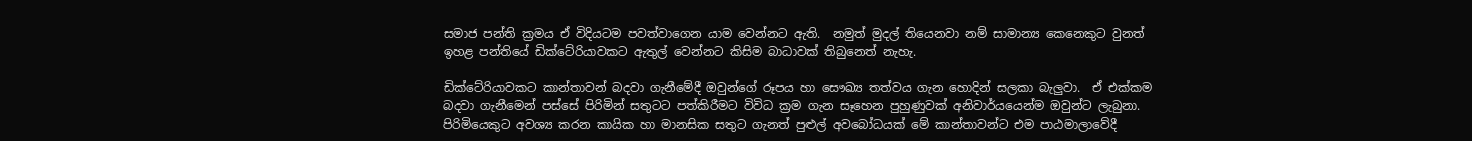සමාජ පන්ති ක්‍රමය ඒ විදියටම පවත්වාගෙන යාම වෙන්නට ඇති.  නමුත් මුදල් තියෙනවා නම් සාමාන්‍ය කෙනෙකුට වුනත් ඉහළ පන්තියේ ඩික්ටේරියාවකට ඇතුල් වෙන්නට කිසිම බාධාවක් තිබුනෙත් නැහැ.

ඩික්ටේරියාවකට කාන්තාවන් බදවා ගැනීමේදී ඔවුන්ගේ රූපය හා සෞඛ්‍ය තත්වය ගැන හොදින් සලකා බැලුවා.  ඒ එක්කම බදවා ගැනීමෙන් පස්සේ පිරිමින් සතුටට පත්කිරීමට විවිධ ක්‍රම ගැන සෑහෙන පුහුණුවක් අනිවාර්යයෙන්ම ඔවුන්ට ලැබුනා.  පිරිමියෙකුට අවශ්‍ය කරන කායික හා මානසික සතුට ගැනත් පුළුල් අවබෝධයක් මේ කාන්තාවන්ට එම පාඨමාලාවේදී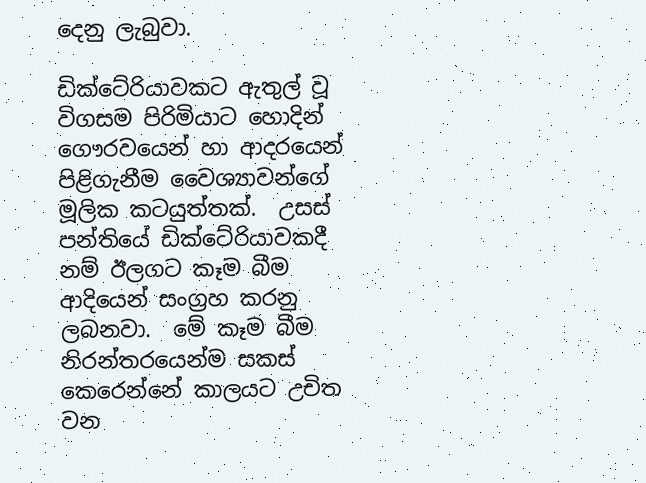දෙනු ලැබුවා.

ඩික්ටේරියාවකට ඇතුල් වූ විගසම පිරිමියාට හොදින් ගෞරවයෙන් හා ආදරයෙන් පිළිගැනීම ‍වෛශ්‍යාවන්ගේ මූලික කටයුත්තක්.  උසස් පන්තියේ ඩික්ටේරියාවකදී නම් ඊලගට කෑම බීම ආදියෙන් සංග්‍රහ කරනු ලබනවා.  මේ කෑම බීම නිරන්තරයෙන්ම සකස් කෙරෙන්නේ කාලයට උචිත වන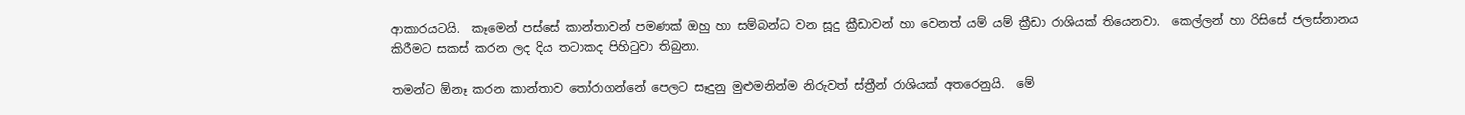ආකාරයටයි.  කෑමෙන් පස්සේ කාන්තාවන් පමණක් ඔහු හා සම්බන්ධ වන සූදු ක්‍රීඩාවන් හා වෙනත් යම් යම් ක්‍රීඩා රාශියක් තියෙනවා.  කෙල්ලන් හා රිසිසේ ජලස්නානය කිරීමට සකස් කරන ලද දිය තටාකද පිහිටුවා තිබුනා.

තමන්ට ඕනෑ කරන කාන්තාව තෝරාගන්නේ පෙලට සෑදුනු මුළුමනින්ම නිරුවත් ස්ත්‍රීන් රාශියක් අතරෙනුයි.  මේ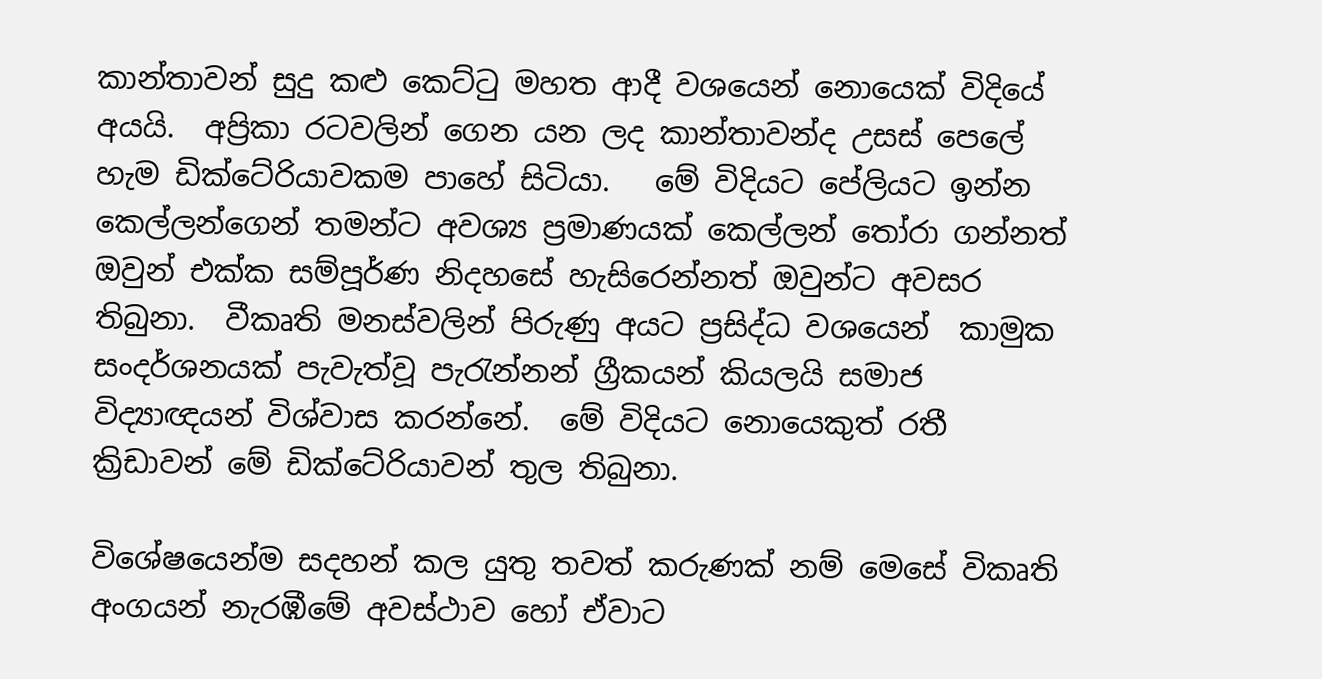කාන්තාවන් සුදු කළු කෙට්ටු මහත ආදී වශයෙන් නොයෙක් විදියේ අයයි.  අප්‍රිකා රටවලින් ගෙන යන ලද කාන්තාවන්ද උසස් පෙලේ හැම ඩික්ටේරියාවකම පාහේ සිටියා.   මේ විදියට පේලියට ඉන්න කෙල්ලන්ගෙන් තමන්ට අවශ්‍ය ප්‍රමාණයක් කෙල්ලන් තෝරා ගන්නත් ඔවුන් එක්ක සම්පූර්ණ නිදහසේ හැසිරෙන්නත් ඔවුන්ට අවසර තිබුනා.  වීකෘති මනස්වලින් පිරුණු අයට ප්‍රසිද්ධ වශයෙන්  කාමුක සංදර්ශනයක් පැවැත්වූ පැරැන්නන් ග්‍රීකයන් කියලයි සමාජ විද්‍යාඥයන් විශ්වාස කරන්නේ.  මේ විදියට නොයෙකුත් රතී ක්‍රිඩාවන් මේ ඩික්ටේරියාවන් තුල තිබුනා.

විශේෂයෙන්ම සදහන් කල යුතු තවත් කරුණක් නම් මෙසේ විකෘති අංගයන් නැරඹීමේ අවස්ථාව හෝ ඒවාට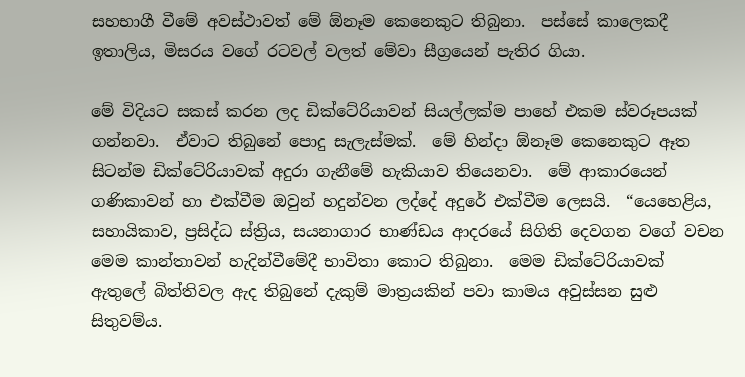සහභාගී වීමේ අවස්ථාවත් මේ ඕනෑම කෙනෙකුට තිබුනා.  පස්සේ කාලෙකදී ඉතාලිය, මිසරය වගේ රටවල් වලත් මේවා සීග්‍රයෙන් පැතිර ගියා.

මේ විදියට සකස් කරන ලද ඩික්ටේරියාවන් සියල්ලක්ම පාහේ එකම ස්වරූපයක් ගන්නවා.  ඒවාට තිබුනේ පොදු සැලැස්මක්.  මේ හින්දා ඕනෑම කෙනෙකුට ඈත සිටන්ම ඩික්ටේරියාවක් අදුරා ගැනීමේ හැකියාව තියෙනවා.  මේ ආකාරයෙන් ගණිකාවන් හා එක්වීම ඔවුන් හදුන්වන ලද්දේ අදුරේ එක්වීම ලෙසයි.  “යෙහෙළිය, සහායිකාව, ප්‍රසිද්ධ ස්ත්‍රිය, සයනාගාර භාණ්ඩය ආදරයේ සිගිති දෙවගන වගේ වචන මෙම කාන්තාවන් හැදින්වීමේදී භාවිතා කොට තිබුනා.  මෙම ඩික්ටේරියාවක් ඇතුලේ බිත්තිවල ඇද තිබුනේ දැකුම් මාත්‍රයකින් පවා කාමය අවුස්සන සුළු සිතුවම්ය.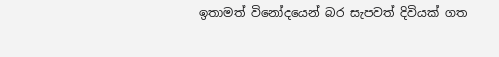ඉතාමත් විනෝදයෙන් බර සැපවත් දිවියක් ගත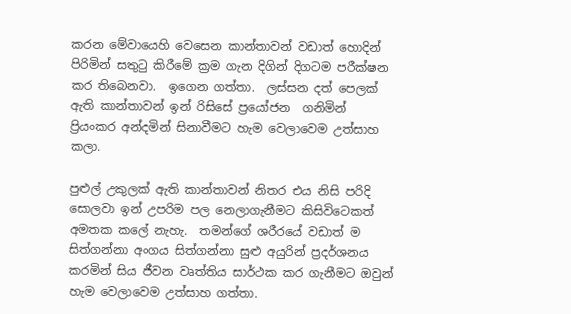කරන මේවායෙහි වෙසෙන කාන්තාවන් වඩාත් හොදින් පිරිමින් සතුටු කිරීමේ ක්‍රම ගැන දිගින් දිගටම පරීක්ෂන කර තිබෙනවා.  ඉගෙන ගත්තා.  ලස්සන දත් පෙලක් ඇති කාන්තාවන් ඉන් රිසිසේ ප්‍රයෝජන  ගනිමින් ප්‍රියංකර අන්දමින් සිනාවීමට හැම වෙලාවෙම උත්සාහ කලා.

පුළුල් උකුලක් ඇති කාන්තාවන් නිතර එය නිසි පරිදි සොලවා ඉන් උපරිම පල නෙලාගැනීමට කිසිවිටෙකත් අමතක කලේ නැහැ.  තමන්ගේ ශරීරයේ වඩාත් ම සිත්ගන්නා අංගය සිත්ගන්නා සුළු අයුරින් ප්‍රදර්ශනය කරමින් සිය ජීවන වෘත්තිය සාර්ථක කර ගැනීමට ඔවුන් හැම වෙලාවෙම උත්සාහ ගත්තා.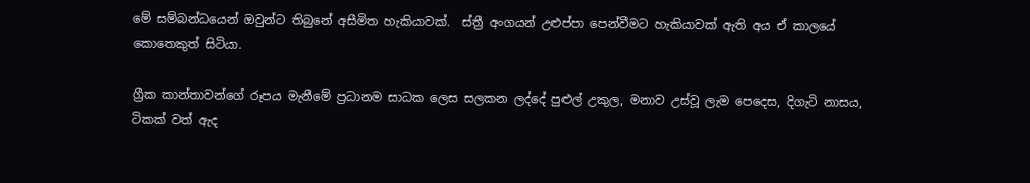මේ සම්බන්ධයෙන් ඔවුන්ට තිබුනේ අසීමිත හැකියාවක්.  ස්ත්‍රී අංගයන් උළුප්පා පෙන්වීමට හැකියාවක් ඇති අය ඒ කාලයේ කොතෙකුත් සිටියා.

ග්‍රීක කාන්තාවන්ගේ රූපය මැනීමේ ප්‍රධානම සාධක ලෙස සලකන ලද්දේ පුළුල් උකුල, මනාව උස්වූ ලැම පෙදෙස, දිගැටි නාසය, ටිකක් වත් ඇද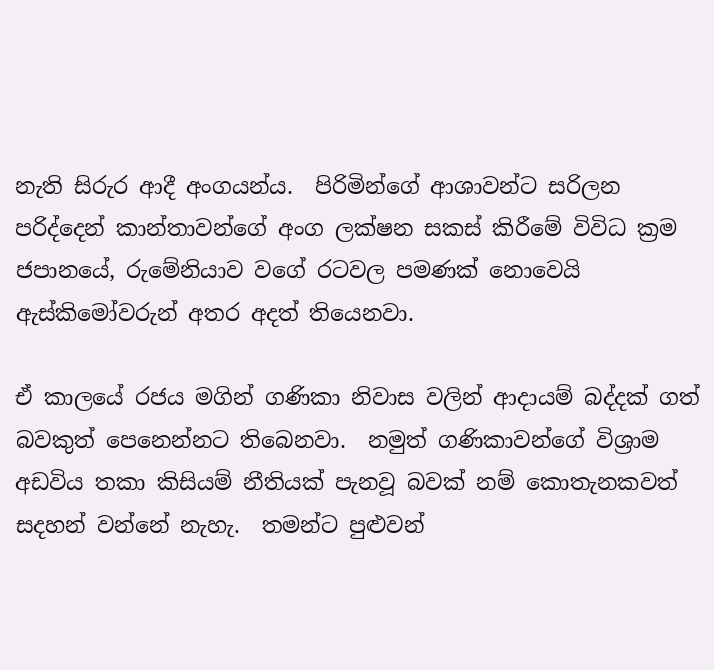නැති සිරුර ආදී අංගයන්ය.  පිරිමින්ගේ ආශාවන්ට සරිලන පරිද්දෙන් කාන්තාවන්ගේ අංග ලක්ෂන සකස් කිරීමේ විවිධ ක්‍රම ජපානයේ, රුමේනියාව වගේ රටවල පමණක් නොවෙයි ඇස්කිමෝවරුන් අතර අදත් තියෙනවා.

ඒ කාලයේ රජය මගින් ගණිකා නිවාස වලින් ආදායම් බද්දක් ගත් බවකුත් පෙනෙන්නට තිබෙනවා.  නමුත් ගණිකාවන්ගේ විශ්‍රාම අඩවිය තකා කිසියම් නීතියක් පැනවූ බවක් නම් කොතැනකවත් සදහන් වන්නේ නැහැ.  තමන්ට පුළුවන්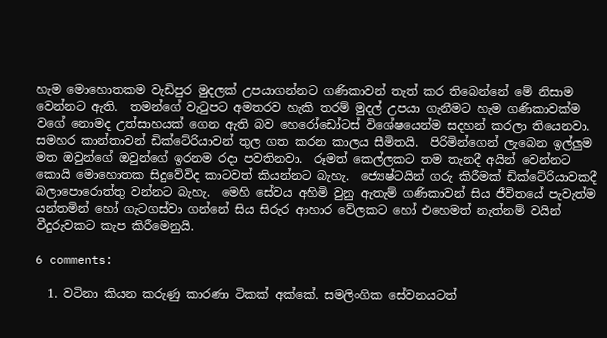හැම මොහොතකම වැඩිපුර මුදලක් උපයාගන්නට ගණිකාවන් තැත් කර තිබෙන්නේ මේ නිසාම වෙන්නට ඇති.  තමන්ගේ වැටුපට අමතරව හැකි තරම් මුදල් උපයා ගැනීමට හැම ගණිකාවක්ම වගේ නොමද උත්සාහයක් ගෙන ඇති බව හෙරෝඩෝටස් විශේෂයෙන්ම සදහන් කරලා තියෙනවා.  සමහර කාන්තාවන් ඩික්ටේරියාවන් තුල ගත කරන කාලය සීමිතයි.  පිරිමින්ගෙන් ලැබෙන ඉල්ලුම මත ඔවුන්ගේ ඔවුන්ගේ ඉරනම රදා පවතිනවා.  රූමත් කෙල්ලකට තම තැනදී අයින් වෙන්නට කොයි මොහොතක සිදුවේවිද කාටවත් කියන්නට බැහැ.  ජ්‍යෙෂ්ටයින් ගරු කිරීමක් ඩික්ටේරියාවකදී බලාපොරොත්තු වන්නට බැහැ.  මෙහි සේවය අහිමි වුනු ඇතැම් ගණිකාවන් සිය ජීවිතයේ පැවැත්ම යන්තමින් හෝ ගැටගස්වා ගන්නේ සිය සිරුර ආහාර වේලකට හෝ එහෙමත් නැත්නම් වයින් වීදුරුවකට කැප කිරීමෙනුයි.

6 comments:

  1. වටිනා කියන කරුණු කාරණා ටිකක් අක්කේ. සමලිංගික සේවනයටත්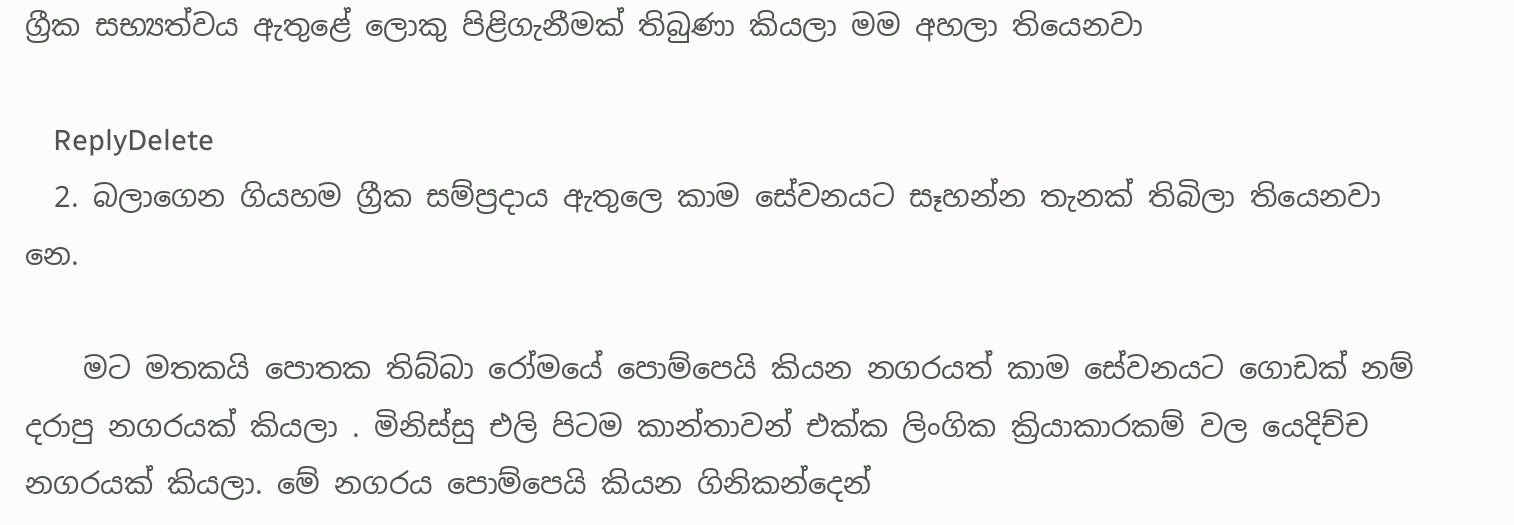ග්‍රීක සභ්‍යත්වය ඇතුළේ ලොකු පිළිගැනීමක් තිබුණා කියලා මම අහලා තියෙනවා

    ReplyDelete
  2. බලාගෙන ගියහම ග්‍රීක සම්ප්‍රදාය ඇතුලෙ කාම සේවනයට සෑහන්න තැනක් තිබිලා තියෙනවා නෙ.

    මට මතකයි පොතක තිබ්බා රෝමයේ පොම්පෙයි කියන නගරයත් කාම සේවනයට ගොඩක් නම් දරාපු නගරයක් කියලා . මිනිස්සු එලි පිටම කාන්තාවන් එක්ක ලිංගික ක්‍රියාකාරකම් වල යෙදිච්ච නගරයක් කියලා. මේ නගරය පොම්පෙයි කියන ගිනිකන්දෙන්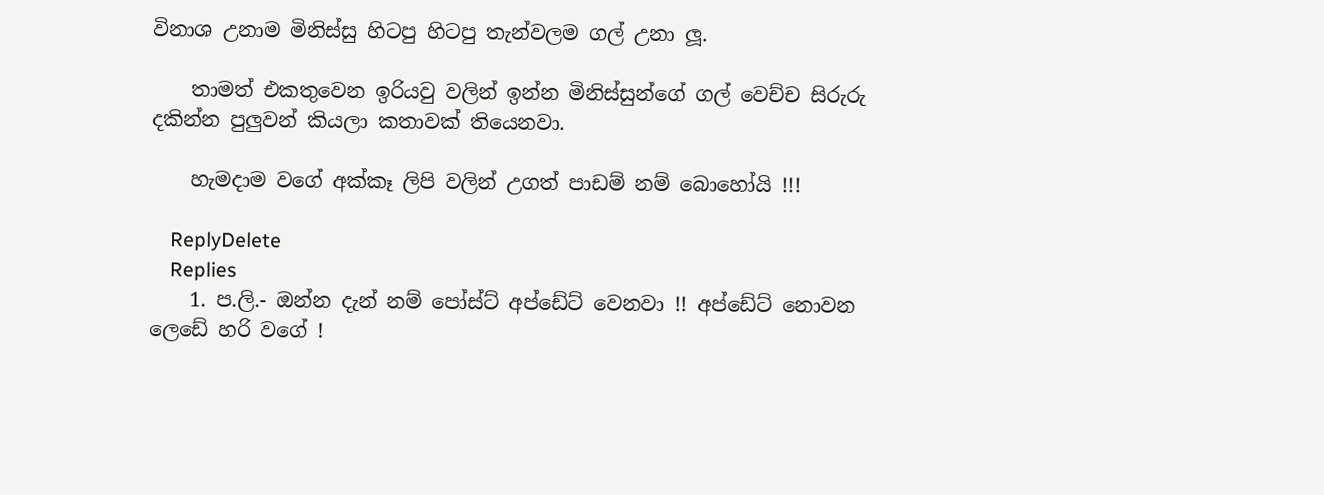විනාශ උනාම මිනිස්සු හිටපු හිටපු තැන්වලම ගල් උනා ලූ.

    තාමත් එකතුවෙන ඉරියවු වලින් ඉන්න මිනිස්සුන්ගේ ගල් වෙච්ච සිරුරු දකින්න පුලුවන් කියලා කතාවක් තියෙනවා.

    හැමදාම වගේ අක්කෑ ලිපි වලින් උගත් පාඩම් නම් බොහෝයි !!!

    ReplyDelete
    Replies
    1. ප.ලි.- ඔන්න දැන් නම් පෝස්ට් අප්ඩේට් වෙනවා !! අප්ඩේට් නොවන ලෙඩේ හරි වගේ !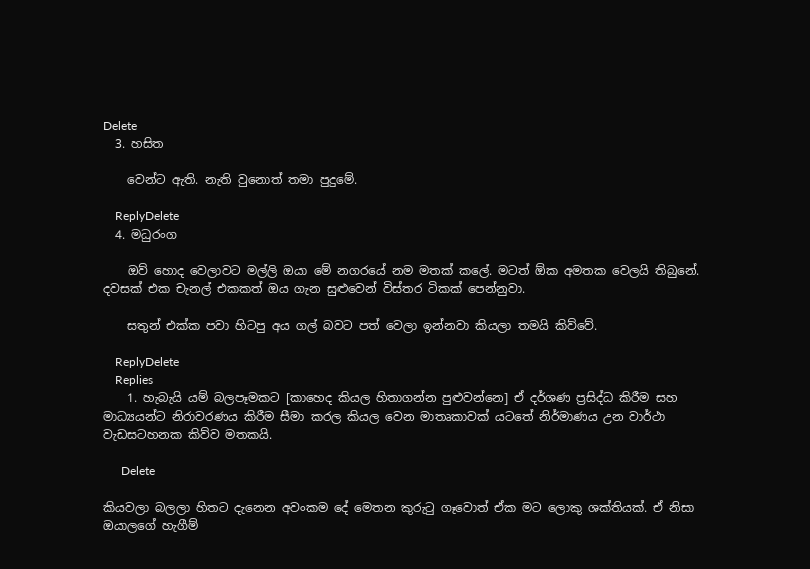Delete
  3. හසිත

    වෙන්ට ඇති. නැති වුනොත් තමා පුදුමේ.

    ReplyDelete
  4. මධුරංග

    ඔව් හොද වෙලාවට මල්ලි ඔයා මේ නගරයේ නම මතක් කලේ. මටත් ඕක අමතක වෙලයි තිබුනේ. දවසක් එක චැනල් එකකත් ඔය ගැන සුළුවෙන් විස්තර ටිකක් පෙන්නුවා.

    සතුන් එක්ක පවා හිටපු අය ගල් බවට පත් වෙලා ඉන්නවා කියලා තමයි කිව්වේ.

    ReplyDelete
    Replies
    1. හැබැයි යම් බලපෑමකට [කාහෙද කියල හිතාගන්න පුළුවන්නෙ] ඒ දර්ශණ ප්‍රසිද්ධ කිරීම සහ මාධ්‍යයන්ට නිරාවරණය කිරීම සීමා කරල කියල වෙන මාතෘකාවක් යටතේ නිර්මාණය උන වාර්ථා වැඩසටහනක කිව්ව මතකයි.

      Delete

කියවලා බලලා හිතට දැනෙන අවංකම දේ මෙතන කුරුටු ගෑවොත් ඒක මට ලොකු ශක්තියක්. ඒ නිසා ඔයාලගේ හැගීම්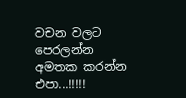වචන වලට පෙරලන්න අමතක කරන්න එපා...!!!!!